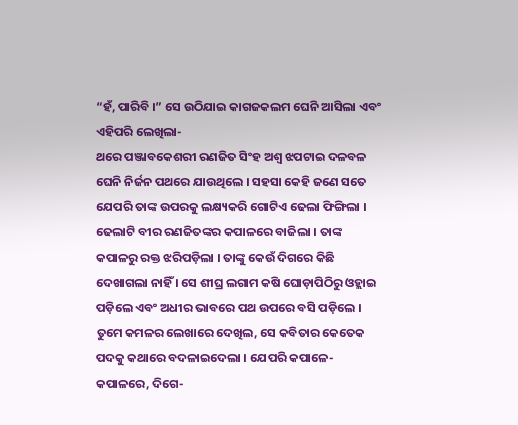“ହଁ, ପାରିବି ।” ସେ ଉଠିଯାଇ କାଗଜକଲମ ଘେନି ଆସିଲା ଏବଂ ଏହିପରି ଲେଖିଲା-
ଥରେ ପଞ୍ଜାବକେଶରୀ ରଣଜିତ ସିଂହ ଅଶ୍ୱ ଝପଟାଇ ଦଳବଳ ଘେନି ନିର୍ଜନ ପଥରେ ଯାଉଥିଲେ । ସହସା କେହି ଜଣେ ସତେ ଯେପରି ତାଙ୍କ ଉପରକୁ ଲକ୍ଷ୍ୟକରି ଗୋଟିଏ ଢେଲା ଫିଙ୍ଗିଲା । ଢେଲାଟି ବୀର ରଣଜିତଙ୍କର କପାଳରେ ବାଜିଲା । ତାଙ୍କ କପାଳରୁ ରକ୍ତ ଝରିପଡ଼ିଲା । ତାଙ୍କୁ କେଉଁ ଦିଗରେ କିଛି ଦେଖାଗଲା ନାହିଁ । ସେ ଶୀଘ୍ର ଲଗାମ କଷି ଘୋଡ଼ାପିଠିରୁ ଓହ୍ଲାଇ ପଡ଼ିଲେ ଏବଂ ଅଧୀର ଭାବରେ ପଥ ଉପରେ ବସି ପଡ଼ିଲେ ।
ତୁମେ କମଳର ଲେଖାରେ ଦେଖିଲ, ସେ କବିତାର କେତେକ ପଦକୁ କଥାରେ ବଦଳାଇଦେଲା । ଯେପରି କପାଳେ-କପାଳରେ, ଦିଗେ-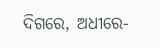ଦିଗରେ, ଅଧୀରେ-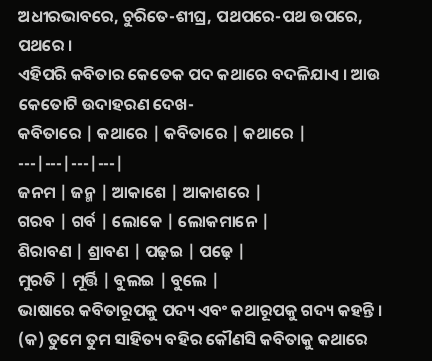ଅଧୀରଭାବରେ, ଚୁରିତେ-ଶୀଘ୍ର, ପଥପରେ-ପଥ ଉପରେ, ପଥରେ ।
ଏହିପରି କବିତାର କେତେକ ପଦ କଥାରେ ବଦଳିଯାଏ । ଆଉ କେତୋଟି ଉଦାହରଣ ଦେଖ-
କବିତାରେ | କଥାରେ | କବିତାରେ | କଥାରେ |
---|---|---|---|
ଜନମ | ଜନ୍ମ | ଆକାଶେ | ଆକାଶରେ |
ଗରବ | ଗର୍ବ | ଲୋକେ | ଲୋକମାନେ |
ଶିରାବଣ | ଶ୍ରାବଣ | ପଢ଼ଇ | ପଢ଼େ |
ମୁରତି | ମୂର୍ତ୍ତି | ବୁଲଇ | ବୁଲେ |
ଭାଷାରେ କବିତାରୂପକୁ ପଦ୍ୟ ଏବଂ କଥାରୂପକୁ ଗଦ୍ୟ କହନ୍ତି ।
(କ) ତୁମେ ତୁମ ସାହିତ୍ୟ ବହିର କୌଣସି କବିତାକୁ କଥାରେ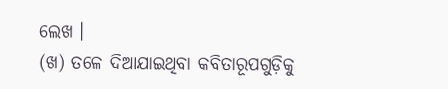ଲେଖ ।
(ଖ) ତଳେ ଦିଆଯାଇଥିବା କବିତାରୂପଗୁଡ଼ିକୁ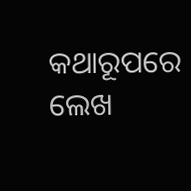କଥାରୂପରେ ଲେଖ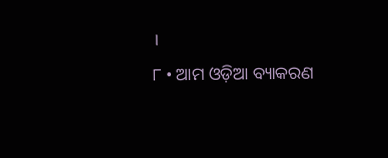।
୮ • ଆମ ଓଡ଼ିଆ ବ୍ୟାକରଣ